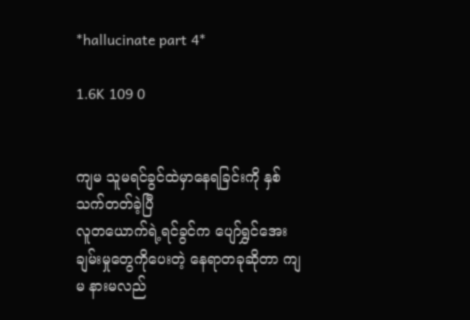*hallucinate part 4*

1.6K 109 0


ကျမ သူမရင်ခွင်ထဲမှာနေရခြင်းကို နှစ်သက်တတ်ခဲ့ပြီ
လူ‌တယောက်ရဲ့ရင်ခွင်က ပျော်ရွှင်အေးချမ်းမှုတွေ‌ကိုပေးတဲ့ နေရာတခုဆိုတာ ကျမ နားမလည်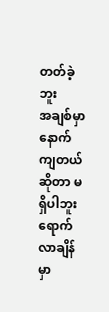တတ်ခဲ့ဘူး
အချစ်မှာ နောက်ကျတယ်ဆိုတာ မရှိပါဘူး
ရောက်လာချိန်မှာ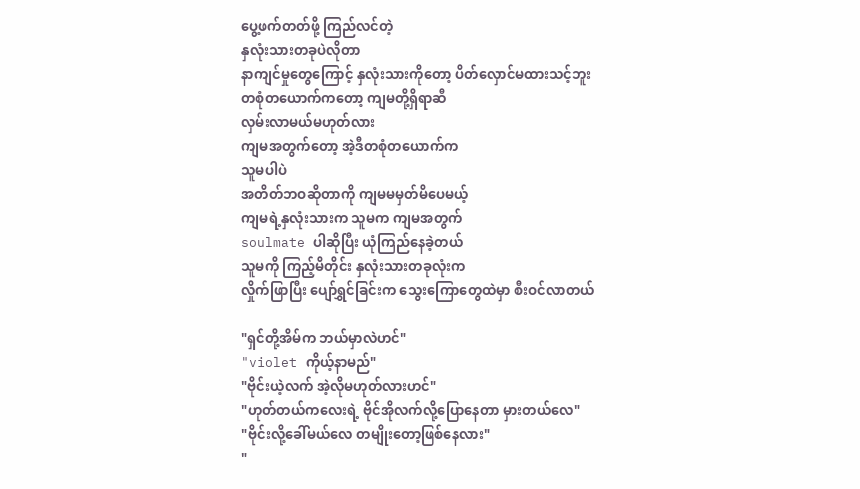ပွေ့ဖက်တတ်ဖို့ ကြည်လင်တဲ့
နှလုံးသားတခုပဲလိုတာ
နာကျင်မှုတွေကြောင့် နှလုံးသားကိုတော့ ပိတ်လှောင်မထားသင့်ဘူး
တစုံတယောက်ကတော့ ကျမတို့ရှိရာဆီ
လှမ်းလာမယ်မဟုတ်လား
ကျမအတွက်တော့ အဲ့ဒီတစုံတယောက်က
သူမပါပဲ
အတိတ်ဘဝဆိုတာကို ကျမမမှတ်မိပေမယ့်
ကျမရဲ့နှလုံးသားက သူမက ကျမအတွက်
soulmate ပါဆိုပြီး ယုံကြည်နေခဲ့တယ်
သူမကို ကြည့်မိတိုင်း နှလုံးသားတခုလုံးက
လှိုက်ဖြာပြီး ပျော်ရွှင်ခြင်းက သွေးကြောတွေထဲမှာ စီးဝင်လာတယ်

"ရှင်တို့အိမ်က ဘယ်မှာလဲဟင်"
"violet ကိုယ့်နာမည်"
"ဗိုင်းယဲ့လက် အဲ့လိုမဟုတ်လားဟင်"
"ဟုတ်တယ်ကလေးရဲ့ ဗိုင်အိုလက်လို့ပြောနေတာ မှားတယ်လေ"
"ဗိုင်းလို့ခေါ်မယ်လေ တမျိုးတော့ဖြစ်နေလား"
"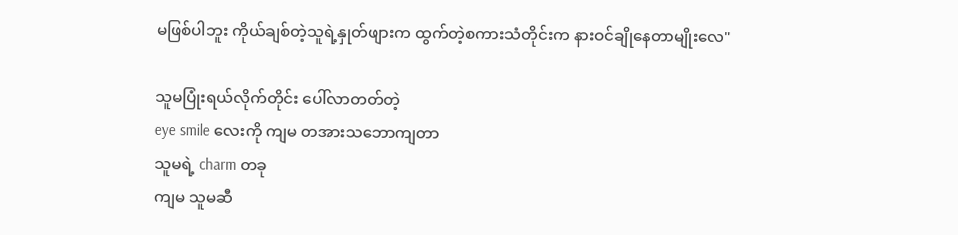မဖြစ်ပါဘူး ကိုယ်ချစ်တဲ့သူရဲ့နှုတ်ဖျားက ထွက်တဲ့စကားသံတိုင်းက နားဝင်ချိုနေတာမျိုးလေ"

သူမပြုံးရယ်လိုက်တိုင်း ပေါ်လာတတ်တဲ့
eye smile လေးကို ကျမ တအားသဘောကျတာ
သူမရဲ့ charm တခု
ကျမ သူမဆီ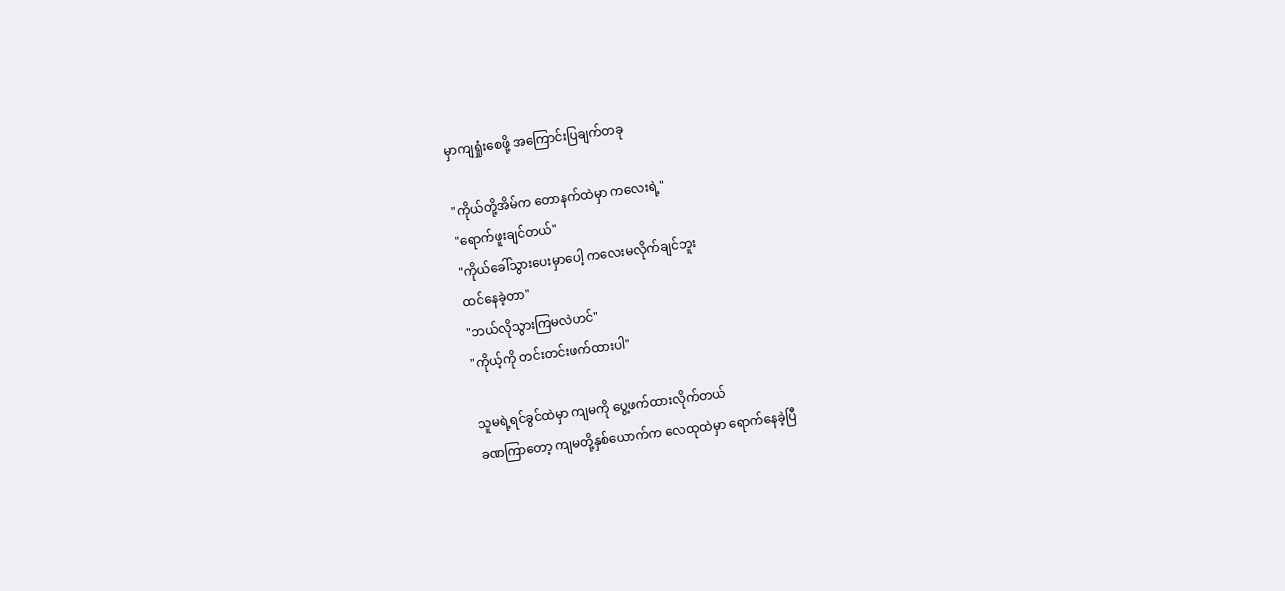မှာကျရှုံးစေဖို့ အကြောင်းပြချက်တခု

"ကိုယ်တို့အိမ်က တောနက်ထဲမှာ ကလေးရဲ့"
"ရောက်ဖူးချင်တယ်"
"ကိုယ်ခေါ်သွားပေးမှာပေါ့ ကလေးမလိုက်ချင်ဘူး
ထင်နေခဲ့တာ"
"ဘယ်လိုသွားကြမလဲဟင်"
"ကိုယ့်ကို တင်းတင်းဖက်ထားပါ"

သူမရဲ့ရင်ခွင်ထဲမှာ ကျမကို ပွေ့ဖက်ထားလိုက်တယ်
ခဏကြာတော့ ကျမတို့နှစ်ယောက်က လေထုထဲမှာ ရောက်နေခဲ့ပြီ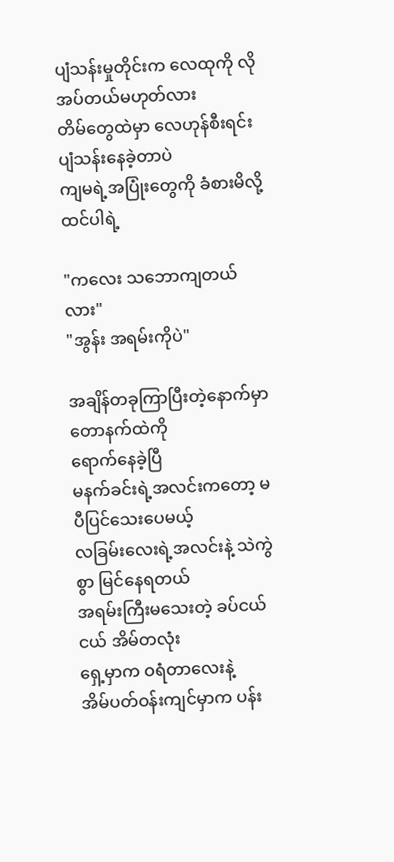ပျံသန်းမှုတိုင်းက လေထုကို လိုအပ်တယ်မဟုတ်လား
တိမ်တွေထဲမှာ လေဟုန်စီးရင်း ပျံသန်းနေခဲ့တာပဲ
ကျမရဲ့အပြုံးတွေကို ခံစားမိလို့ထင်ပါရဲ့

"ကလေး သဘောကျတယ်လား"
"အွန်း အရမ်းကိုပဲ"

အချိန်တခုကြာပြီးတဲ့နောက်မှာ တောနက်ထဲကို
ရောက်နေခဲ့ပြီ
မနက်ခင်းရဲ့အလင်းကတော့ မပီပြင်သေးပေမယ့်
လခြမ်းလေးရဲ့အလင်းနဲ့ သဲကွဲစွာ မြင်နေရတယ်
အရမ်းကြီးမသေးတဲ့ ခပ်ငယ်ငယ် အိမ်တလုံး
ရှေ့မှာက ဝရံတာလေးနဲ့
အိမ်ပတ်ဝန်းကျင်မှာက ပန်း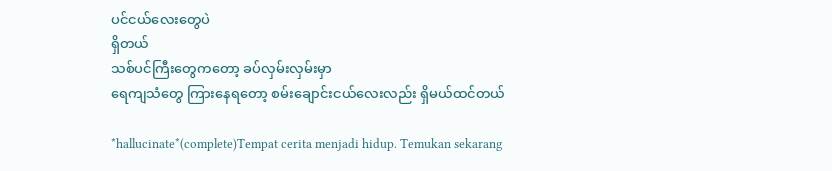ပင်ငယ်လေးတွေပဲ
ရှိတယ်
သစ်ပင်ကြီးတွေကတော့ ခပ်လှမ်းလှမ်းမှာ
ရေကျသံတွေ ကြားနေရတော့ စမ်းချောင်းငယ်လေးလည်း ရှိမယ်ထင်တယ်

*hallucinate*(complete)Tempat cerita menjadi hidup. Temukan sekarang